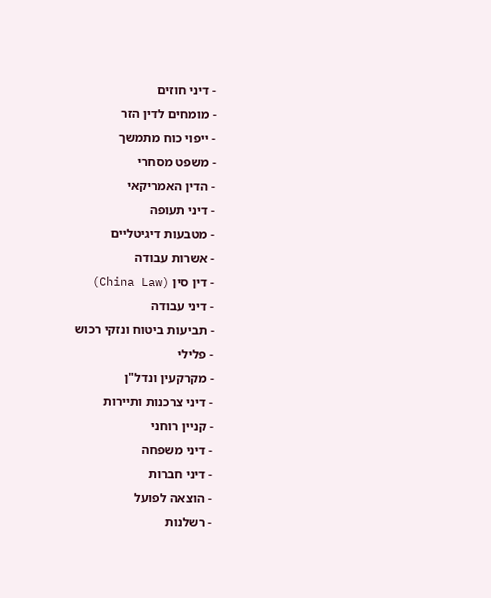- דיני חוזים
- מומחים לדין הזר
- ייפוי כוח מתמשך
- משפט מסחרי
- הדין האמריקאי
- דיני תעופה
- מטבעות דיגיטליים
- אשרות עבודה
- דין סין (China Law)
- דיני עבודה
- תביעות ביטוח ונזקי רכוש
- פלילי
- מקרקעין ונדל"ן
- דיני צרכנות ותיירות
- קניין רוחני
- דיני משפחה
- דיני חברות
- הוצאה לפועל
- רשלנות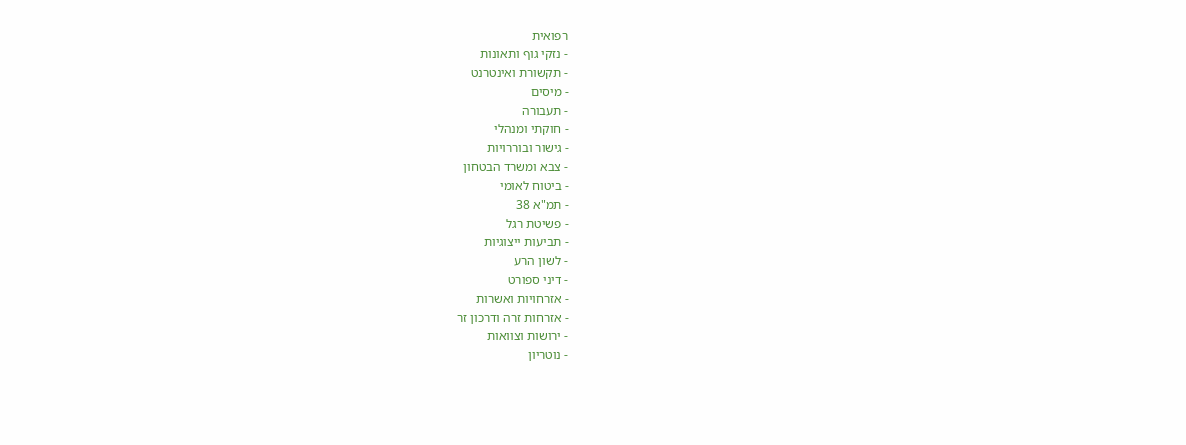רפואית
- נזקי גוף ותאונות
- תקשורת ואינטרנט
- מיסים
- תעבורה
- חוקתי ומנהלי
- גישור ובוררויות
- צבא ומשרד הבטחון
- ביטוח לאומי
- תמ"א 38
- פשיטת רגל
- תביעות ייצוגיות
- לשון הרע
- דיני ספורט
- אזרחויות ואשרות
- אזרחות זרה ודרכון זר
- ירושות וצוואות
- נוטריון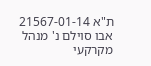ת"א 21567-01-14 אבו סוילם נ' מנהל מקרקעי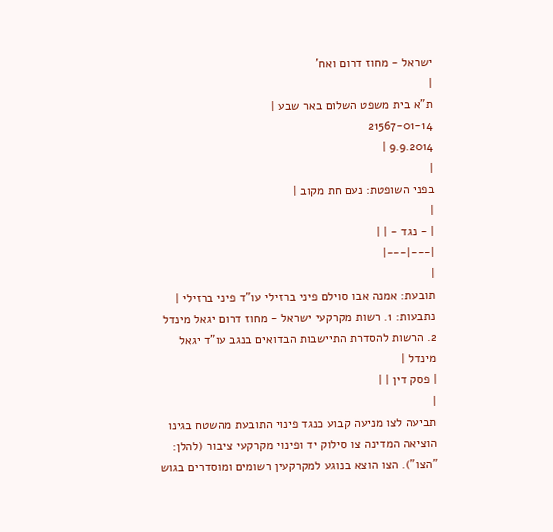ישראל - מחוז דרום ואח'
|
ת"א בית משפט השלום באר שבע |
21567-01-14
9.9.2014 |
|
בפני השופטת: נעם חת מקוב |
|
| - נגד - | |
|---|---|
|
תובעת: אמנה אבו סוילם פיני ברזילי עו"ד פיני ברזילי |
נתבעות: 1. רשות מקרקעי ישראל - מחוז דרום יגאל מינדל 2. הרשות להסדרת התיישבות הבדואים בנגב עו"ד יגאל מינדל |
| פסק דין | |
|
תביעה לצו מניעה קבוע כנגד פינוי התובעת מהשטח בגינו הוציאה המדינה צו סילוק יד ופינוי מקרקעי ציבור (להלן: "הצו"). הצו הוצא בנוגע למקרקעין רשומים ומוסדרים בגוש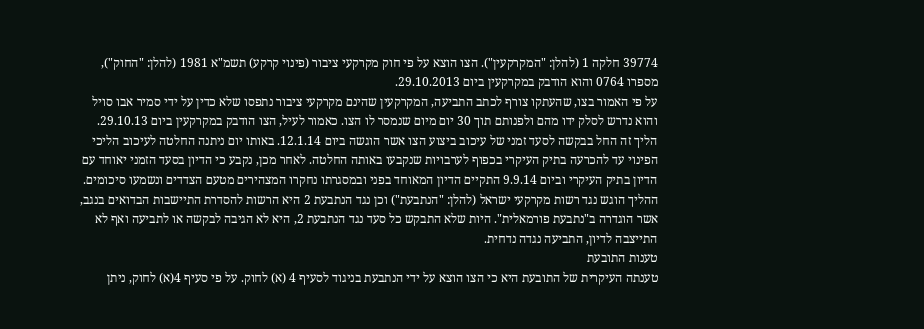39774 חלקה 1 (להלן: "המקרקעין"). הצו הוצא על פי חוק מקרקעי ציבור (פינוי קרקע) תשמ"א 1981 (להלן: "החוק"), מספרו 0764 והוא הודבק במקרקעין ביום 29.10.2013.
על פי האמור בצו, שהעתקו צורף לכתב התביעה, המקרקעין שהינם מקרקעי ציבור נתפסו שלא כדין על ידי סמיר אבו סויל והוא נדרש לסלק ידו מהם ולפנותם תוך 30 יום מיום שנמסר לו הצו. כאמור לעיל, הצו הודבק במקרקעין ביום 29.10.13.
הליך זה החל בבקשה לסעד זמני של עיכוב ביצוע הצו אשר הוגשה ביום 12.1.14. באותו יום ניתנה החלטה לעיכוב הליכי הפינוי עד להכרעה בתיק העיקרי בכפוף לערבויות שנקבעו באותה החלטה. לאחר מכן, נקבע כי הדיון בסעד הזמני יאוחד עם הדיון בתיק העיקרי וביום 9.9.14 התקיים הדיון המאוחד בפני ובמסגרתו נחקרו המצהירים מטעם הצדדים ונשמעו סיכומים.
ההליך הוגש נגד רשות מקרקעי ישראל (להלן: "הנתבעת") וכן נגד הנתבעת 2 היא הרשות להסדרת התיישבות הבדואים בנגב, אשר הוגדרה ב"נתבעת פורמאלית". היות שלא התבקש כל סעד נגד הנתבעת 2, היא לא הגיבה לבקשה או לתביעה ואף לא התייצבה לדיון, התביעה נגדה נדחית.
טענות התובעת
טענתה העיקרית של התובעת היא כי הצו הוצא על ידי הנתבעת בניגוד לסעיף 4 (א) לחוק. על פי סעיף 4(א) לחוק, ניתן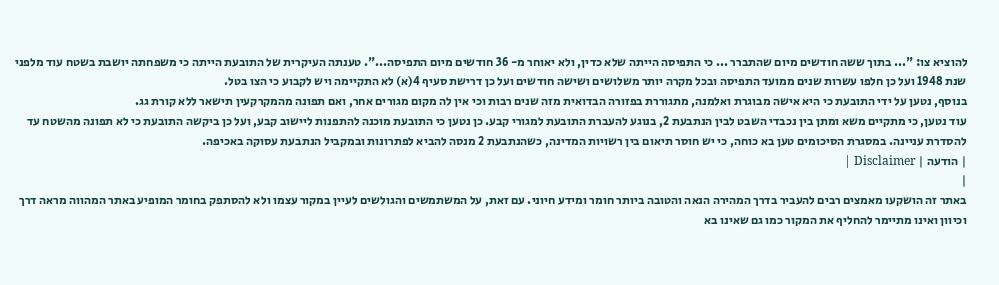להוציא צו: "... בתוך ששה חודשים מיום שהתברר ... כי התפיסה הייתה שלא כדין, ולא יאוחר מ- 36 חודשים מיום התפיסה...". טענתה העיקרית של התובעת הייתה כי משפחתה יושבת בשטח עוד מלפני שנת 1948 ועל כן חלפו עשרות שנים ממועד התפיסה ובכל מקרה יותר משלושים ושישה חודשים ועל כן דרישת סעיף 4(א) לא התקיימה ויש לקבוע כי הצו בטל.
בנוסף, נטען על ידי התובעת כי היא אישה מבוגרת ואלמנה, מתגוררת בפזורה הבדואית מזה שנים רבות וכי אין לה מקום מגורים אחר, ואם תפונה מהמקרקעין תישאר ללא קורת גג.
עוד נטען, כי מתקיים משא ומתן בין נכבדי השבט לבין הנתבעת 2, בנוגע להעברת התובעת למגורי קבע. כן נטען כי התובעת מוכנה להתפנות ליישוב קבע, ועל כן ביקשה התובעת כי לא תפונה מהשטח עד להסדרת עניינה. במסגרת הסיכומים טען בא כוחה, כי יש חוסר תיאום בין רשויות המדינה, כשהנתבעת 2 מנסה להביא לפתרונות ובמקביל הנתבעת עסוקה באכיפה.
| הודעה | Disclaimer |
|
באתר זה הושקעו מאמצים רבים להעביר בדרך המהירה הנאה והטובה ביותר חומר ומידע חיוני. עם זאת, על המשתמשים והגולשים לעיין במקור עצמו ולא להסתפק בחומר המופיע באתר המהווה מראה דרך וכיוון ואינו מתיימר להחליף את המקור כמו גם שאינו בא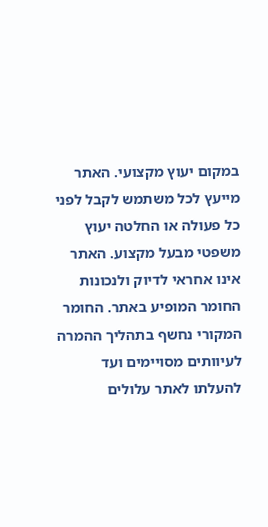במקום יעוץ מקצועי. האתר מייעץ לכל משתמש לקבל לפני כל פעולה או החלטה יעוץ משפטי מבעל מקצוע. האתר אינו אחראי לדיוק ולנכונות החומר המופיע באתר. החומר המקורי נחשף בתהליך ההמרה לעיוותים מסויימים ועד להעלתו לאתר עלולים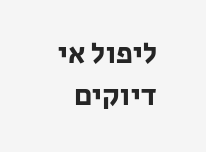ליפול אי דיוקים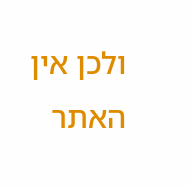ולכן אין האתר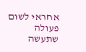אחראי לשום פעולה שתעשה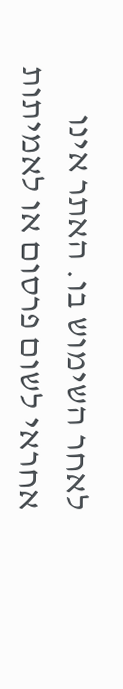לאחר השימוש בו. האתר אינו אחראי לשום פרסום או לאמיתות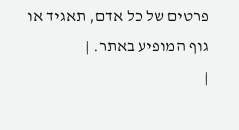פרטים של כל אדם, תאגיד או גוף המופיע באתר. |
|